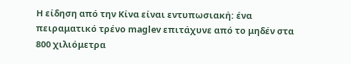Η είδηση από την Κίνα είναι εντυπωσιακή: ένα πειραματικό τρένο maglev επιτάχυνε από το μηδέν στα 800 χιλιόμετρα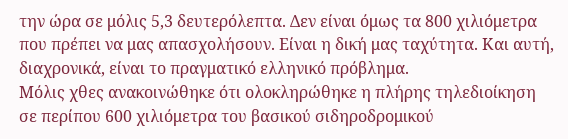την ώρα σε μόλις 5,3 δευτερόλεπτα. Δεν είναι όμως τα 800 χιλιόμετρα που πρέπει να μας απασχολήσουν. Είναι η δική μας ταχύτητα. Και αυτή, διαχρονικά, είναι το πραγματικό ελληνικό πρόβλημα.
Μόλις χθες ανακοινώθηκε ότι ολοκληρώθηκε η πλήρης τηλεδιοίκηση σε περίπου 600 χιλιόμετρα του βασικού σιδηροδρομικού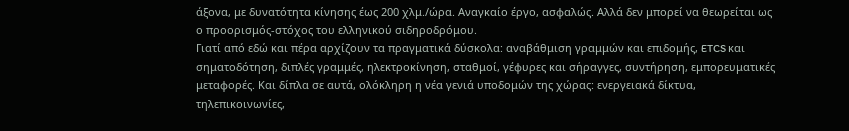άξονα, με δυνατότητα κίνησης έως 200 χλμ./ώρα. Αναγκαίο έργο, ασφαλώς. Αλλά δεν μπορεί να θεωρείται ως ο προορισμός-στόχος του ελληνικού σιδηροδρόμου.
Γιατί από εδώ και πέρα αρχίζουν τα πραγματικά δύσκολα: αναβάθμιση γραμμών και επιδομής, ETCS και σηματοδότηση, διπλές γραμμές, ηλεκτροκίνηση, σταθμοί, γέφυρες και σήραγγες, συντήρηση, εμπορευματικές μεταφορές. Και δίπλα σε αυτά, ολόκληρη η νέα γενιά υποδομών της χώρας: ενεργειακά δίκτυα, τηλεπικοινωνίες,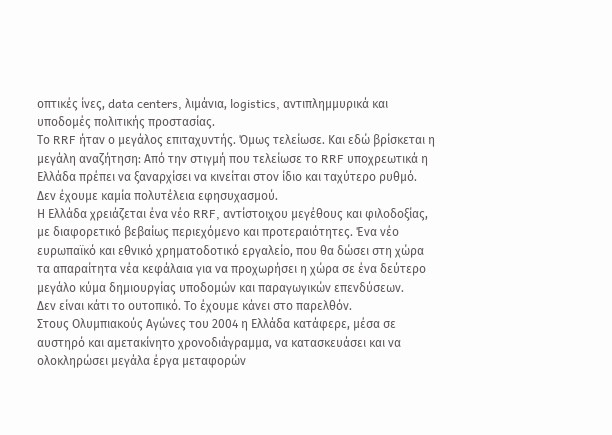οπτικές ίνες, data centers, λιμάνια, logistics, αντιπλημμυρικά και υποδομές πολιτικής προστασίας.
Το RRF ήταν ο μεγάλος επιταχυντής. Όμως τελείωσε. Και εδώ βρίσκεται η μεγάλη αναζήτηση: Από την στιγμή που τελείωσε το RRF υποχρεωτικά η Ελλάδα πρέπει να ξαναρχίσει να κινείται στον ίδιο και ταχύτερο ρυθμό.
Δεν έχουμε καμία πολυτέλεια εφησυχασμού.
Η Ελλάδα χρειάζεται ένα νέο RRF, αντίστοιχου μεγέθους και φιλοδοξίας, με διαφορετικό βεβαίως περιεχόμενο και προτεραιότητες. Ένα νέο ευρωπαϊκό και εθνικό χρηματοδοτικό εργαλείο, που θα δώσει στη χώρα τα απαραίτητα νέα κεφάλαια για να προχωρήσει η χώρα σε ένα δεύτερο μεγάλο κύμα δημιουργίας υποδομών και παραγωγικών επενδύσεων.
Δεν είναι κάτι το ουτοπικό. Το έχουμε κάνει στο παρελθόν.
Στους Ολυμπιακούς Αγώνες του 2004 η Ελλάδα κατάφερε, μέσα σε αυστηρό και αμετακίνητο χρονοδιάγραμμα, να κατασκευάσει και να ολοκληρώσει μεγάλα έργα μεταφορών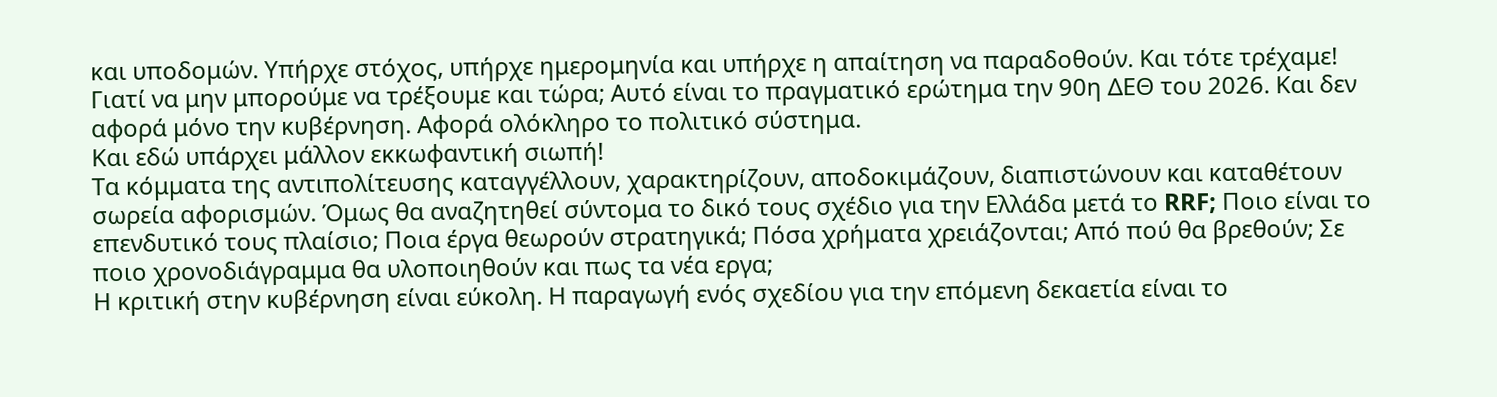και υποδομών. Υπήρχε στόχος, υπήρχε ημερομηνία και υπήρχε η απαίτηση να παραδοθούν. Και τότε τρέχαμε!
Γιατί να μην μπορούμε να τρέξουμε και τώρα; Αυτό είναι το πραγματικό ερώτημα την 90η ΔΕΘ του 2026. Και δεν αφορά μόνο την κυβέρνηση. Αφορά ολόκληρο το πολιτικό σύστημα.
Και εδώ υπάρχει μάλλον εκκωφαντική σιωπή!
Τα κόμματα της αντιπολίτευσης καταγγέλλουν, χαρακτηρίζουν, αποδοκιμάζουν, διαπιστώνουν και καταθέτουν σωρεία αφορισμών. Όμως θα αναζητηθεί σύντομα το δικό τους σχέδιο για την Ελλάδα μετά το RRF; Ποιο είναι το επενδυτικό τους πλαίσιο; Ποια έργα θεωρούν στρατηγικά; Πόσα χρήματα χρειάζονται; Από πού θα βρεθούν; Σε ποιο χρονοδιάγραμμα θα υλοποιηθούν και πως τα νέα εργα;
Η κριτική στην κυβέρνηση είναι εύκολη. Η παραγωγή ενός σχεδίου για την επόμενη δεκαετία είναι το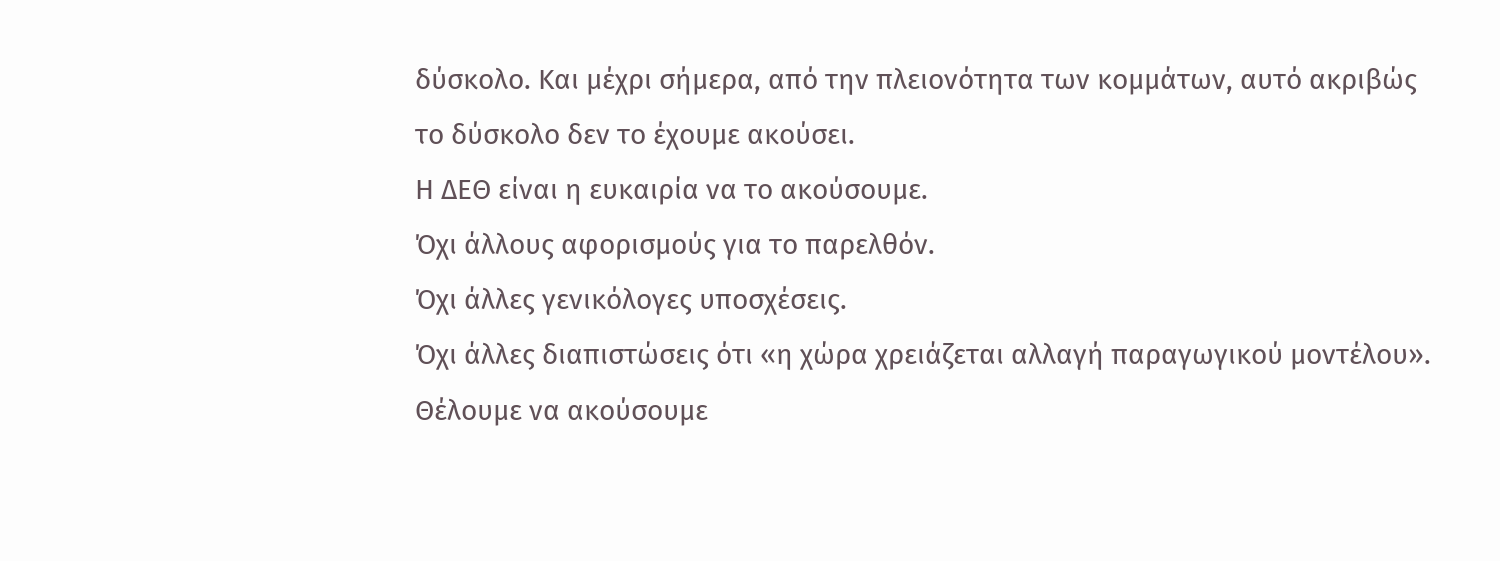δύσκολο. Και μέχρι σήμερα, από την πλειονότητα των κομμάτων, αυτό ακριβώς το δύσκολο δεν το έχουμε ακούσει.
Η ΔΕΘ είναι η ευκαιρία να το ακούσουμε.
Όχι άλλους αφορισμούς για το παρελθόν.
Όχι άλλες γενικόλογες υποσχέσεις.
Όχι άλλες διαπιστώσεις ότι «η χώρα χρειάζεται αλλαγή παραγωγικού μοντέλου».
Θέλουμε να ακούσουμε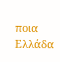ποια Ελλάδα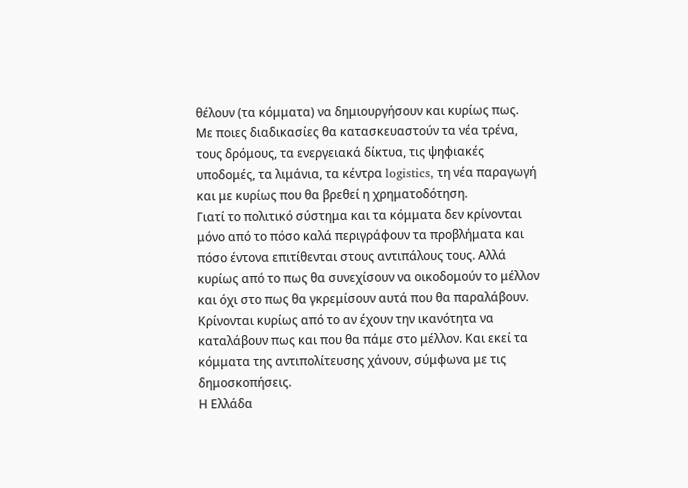θέλουν (τα κόμματα) να δημιουργήσουν και κυρίως πως.
Με ποιες διαδικασίες θα κατασκευαστούν τα νέα τρένα, τους δρόμους, τα ενεργειακά δίκτυα, τις ψηφιακές υποδομές, τα λιμάνια, τα κέντρα logistics, τη νέα παραγωγή και με κυρίως που θα βρεθεί η χρηματοδότηση.
Γιατί το πολιτικό σύστημα και τα κόμματα δεν κρίνονται μόνο από το πόσο καλά περιγράφουν τα προβλήματα και πόσο έντονα επιτίθενται στους αντιπάλους τους. Αλλά κυρίως από το πως θα συνεχίσουν να οικοδομούν το μέλλον και όχι στο πως θα γκρεμίσουν αυτά που θα παραλάβουν. Κρίνονται κυρίως από το αν έχουν την ικανότητα να καταλάβουν πως και που θα πάμε στο μέλλον. Και εκεί τα κόμματα της αντιπολίτευσης χάνουν, σύμφωνα με τις δημοσκοπήσεις.
Η Ελλάδα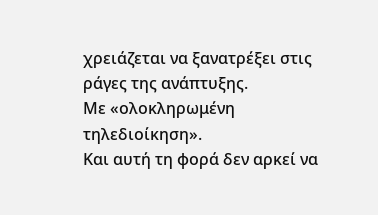χρειάζεται να ξανατρέξει στις ράγες της ανάπτυξης.
Με «ολοκληρωμένη τηλεδιοίκηση».
Και αυτή τη φορά δεν αρκεί να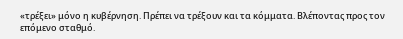«τρέξει» μόνο η κυβέρνηση. Πρέπει να τρέξουν και τα κόμματα. Βλέποντας προς τον επόμενο σταθμό.